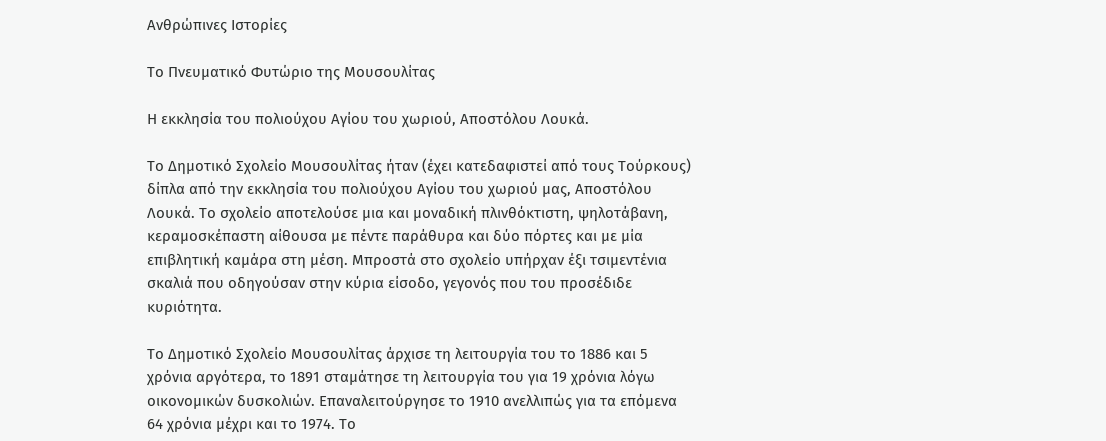Ανθρώπινες Ιστορίες

Το Πνευματικό Φυτώριο της Μουσουλίτας

Η εκκλησία του πολιούχου Αγίου του χωριού, Αποστόλου Λουκά.

Το Δημοτικό Σχολείο Μουσουλίτας ήταν (έχει κατεδαφιστεί από τους Τούρκους) δίπλα από την εκκλησία του πολιούχου Αγίου του χωριού μας, Αποστόλου Λουκά. Το σχολείο αποτελούσε μια και μοναδική πλινθόκτιστη, ψηλοτάβανη, κεραμοσκέπαστη αίθουσα με πέντε παράθυρα και δύο πόρτες και με μία επιβλητική καμάρα στη μέση. Μπροστά στο σχολείο υπήρχαν έξι τσιμεντένια σκαλιά που οδηγούσαν στην κύρια είσοδο, γεγονός που του προσέδιδε κυριότητα.

Το Δημοτικό Σχολείο Μουσουλίτας άρχισε τη λειτουργία του το 1886 και 5 χρόνια αργότερα, το 1891 σταμάτησε τη λειτουργία του για 19 χρόνια λόγω οικονομικών δυσκολιών. Επαναλειτούργησε το 1910 ανελλιπώς για τα επόμενα 64 χρόνια μέχρι και το 1974. Το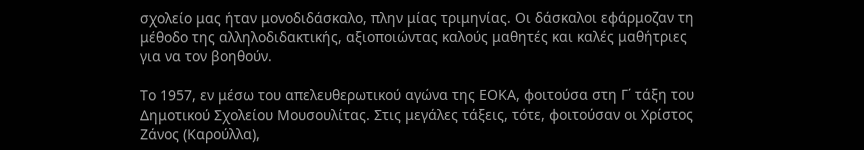σχολείο μας ήταν μονοδιδάσκαλο, πλην μίας τριμηνίας. Οι δάσκαλοι εφάρμοζαν τη μέθοδο της αλληλοδιδακτικής, αξιοποιώντας καλούς μαθητές και καλές μαθήτριες για να τον βοηθούν.

Το 1957, εν μέσω του απελευθερωτικού αγώνα της ΕΟΚΑ, φοιτούσα στη Γ΄ τάξη του Δημοτικού Σχολείου Μουσουλίτας. Στις μεγάλες τάξεις, τότε, φοιτούσαν οι Χρίστος Ζάνος (Καρούλλα),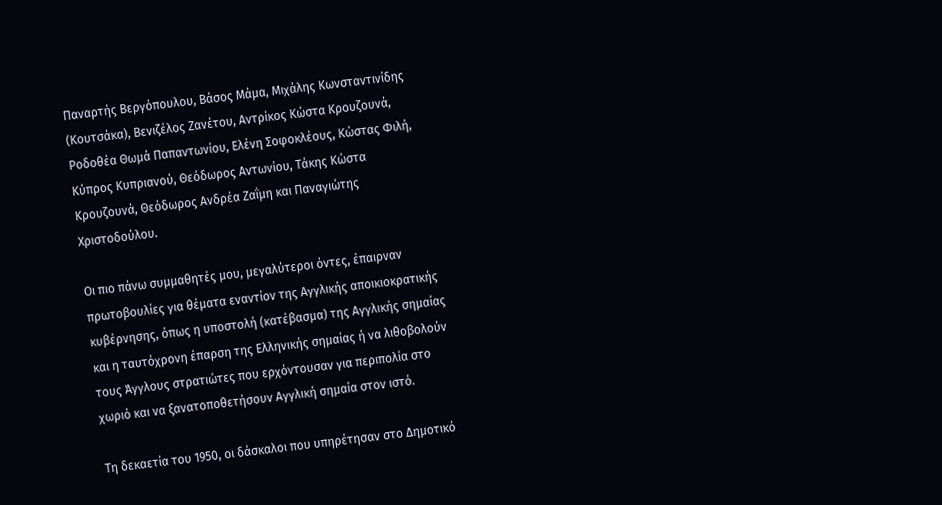Παναρτής Βεργόπουλου, Βάσος Μάμα, Μιχάλης Κωνσταντινίδης (Κουτσάκα), Βενιζέλος Ζανέτου, Αντρίκος Κώστα Κρουζουνά, Ροδοθέα Θωμά Παπαντωνίου, Ελένη Σοφοκλέους, Κώστας Φιλή, Κύπρος Κυπριανού, Θεόδωρος Αντωνίου, Τάκης Κώστα Κρουζουνά, Θεόδωρος Ανδρέα Ζαΐμη και Παναγιώτης Χριστοδούλου.

Οι πιο πάνω συμμαθητές μου, μεγαλύτεροι όντες, έπαιρναν πρωτοβουλίες για θέματα εναντίον της Αγγλικής αποικιοκρατικής κυβέρνησης, όπως η υποστολή (κατέβασμα) της Αγγλικής σημαίας και η ταυτόχρονη έπαρση της Ελληνικής σημαίας ή να λιθοβολούν τους Άγγλους στρατιώτες που ερχόντουσαν για περιπολία στο χωριό και να ξανατοποθετήσουν Αγγλική σημαία στον ιστό.

Τη δεκαετία του 1950, οι δάσκαλοι που υπηρέτησαν στο Δημοτικό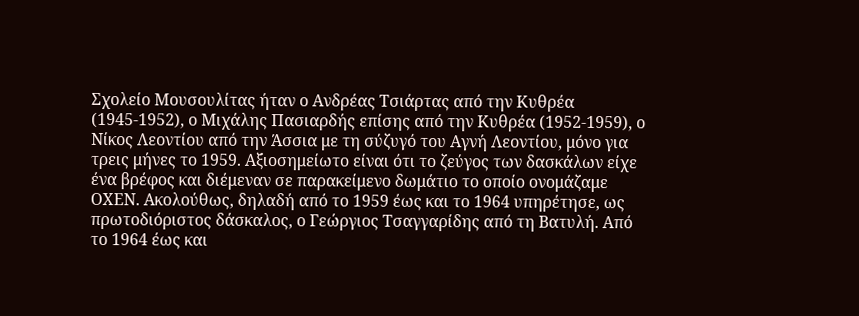Σχολείο Μουσουλίτας ήταν ο Ανδρέας Τσιάρτας από την Κυθρέα (1945-1952), ο Μιχάλης Πασιαρδής επίσης από την Κυθρέα (1952-1959), ο Νίκος Λεοντίου από την Άσσια με τη σύζυγό του Αγνή Λεοντίου, μόνο για τρεις μήνες το 1959. Αξιοσημείωτο είναι ότι το ζεύγος των δασκάλων είχε ένα βρέφος και διέμεναν σε παρακείμενο δωμάτιο το οποίο ονομάζαμε ΟΧΕΝ. Ακολούθως, δηλαδή από το 1959 έως και το 1964 υπηρέτησε, ως πρωτοδιόριστος δάσκαλος, ο Γεώργιος Τσαγγαρίδης από τη Βατυλή. Από το 1964 έως και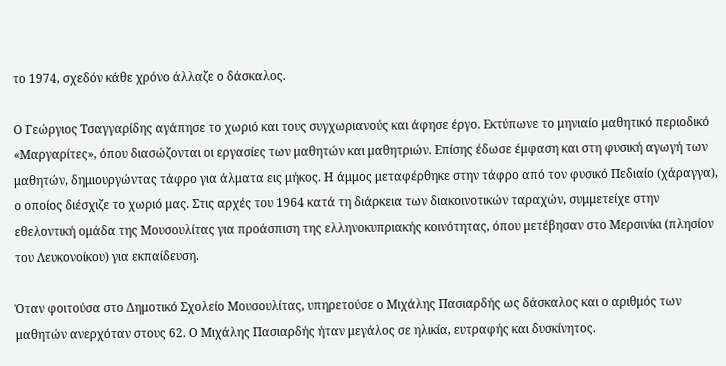το 1974, σχεδόν κάθε χρόνο άλλαζε ο δάσκαλος.

Ο Γεώργιος Τσαγγαρίδης αγάπησε το χωριό και τους συγχωριανούς και άφησε έργο. Εκτύπωνε το μηνιαίο μαθητικό περιοδικό «Μαργαρίτες», όπου διασώζονται οι εργασίες των μαθητών και μαθητριών. Επίσης έδωσε έμφαση και στη φυσική αγωγή των μαθητών, δημιουργώντας τάφρο για άλματα εις μήκος. Η άμμος μεταφέρθηκε στην τάφρο από τον φυσικό Πεδιαίο (χάραγγα), ο οποίος διέσχιζε το χωριό μας. Στις αρχές του 1964 κατά τη διάρκεια των διακοινοτικών ταραχών, συμμετείχε στην εθελοντική ομάδα της Μουσουλίτας για προάσπιση της ελληνοκυπριακής κοινότητας, όπου μετέβησαν στο Μερσινίκι (πλησίον του Λευκονοίκου) για εκπαίδευση.

Όταν φοιτούσα στο Δημοτικό Σχολείο Μουσουλίτας, υπηρετούσε ο Μιχάλης Πασιαρδής ως δάσκαλος και ο αριθμός των μαθητών ανερχόταν στους 62. Ο Μιχάλης Πασιαρδής ήταν μεγάλος σε ηλικία, ευτραφής και δυσκίνητος.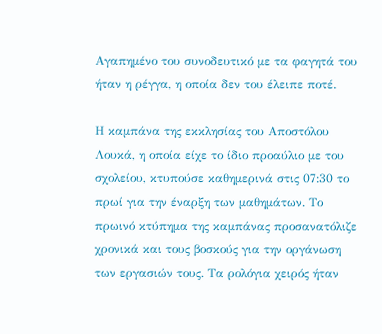Αγαπημένο του συνοδευτικό με τα φαγητά του ήταν η ρέγγα, η οποία δεν του έλειπε ποτέ.

Η καμπάνα της εκκλησίας του Αποστόλου Λουκά, η οποία είχε το ίδιο προαύλιο με του σχολείου, κτυπούσε καθημερινά στις 07:30 το πρωί για την έναρξη των μαθημάτων. Το πρωινό κτύπημα της καμπάνας προσανατόλιζε χρονικά και τους βοσκούς για την οργάνωση των εργασιών τους. Τα ρολόγια χειρός ήταν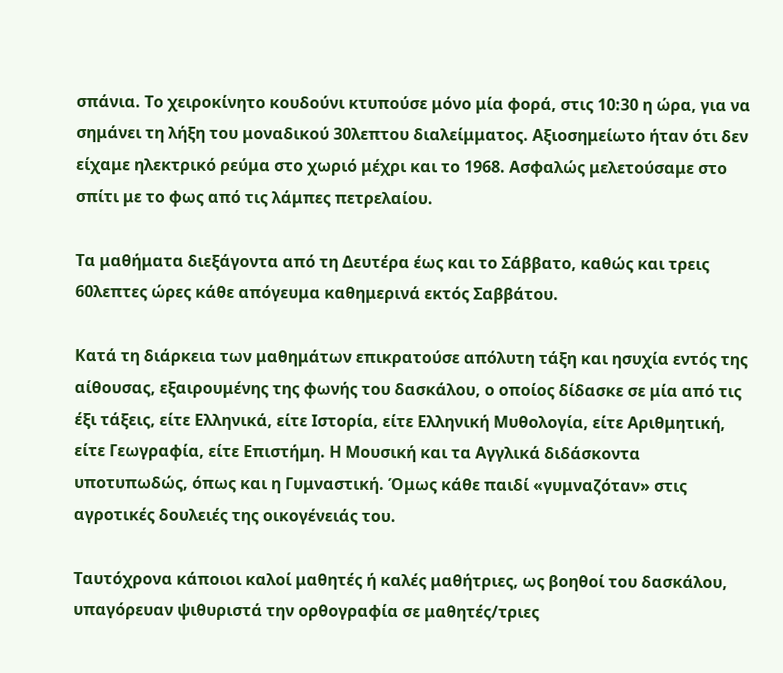σπάνια. Το χειροκίνητο κουδούνι κτυπούσε μόνο μία φορά, στις 10:30 η ώρα, για να σημάνει τη λήξη του μοναδικού 30λεπτου διαλείμματος. Αξιοσημείωτο ήταν ότι δεν είχαμε ηλεκτρικό ρεύμα στο χωριό μέχρι και το 1968. Ασφαλώς μελετούσαμε στο σπίτι με το φως από τις λάμπες πετρελαίου.

Τα μαθήματα διεξάγοντα από τη Δευτέρα έως και το Σάββατο, καθώς και τρεις 60λεπτες ώρες κάθε απόγευμα καθημερινά εκτός Σαββάτου.

Κατά τη διάρκεια των μαθημάτων επικρατούσε απόλυτη τάξη και ησυχία εντός της αίθουσας, εξαιρουμένης της φωνής του δασκάλου, ο οποίος δίδασκε σε μία από τις έξι τάξεις, είτε Ελληνικά, είτε Ιστορία, είτε Ελληνική Μυθολογία, είτε Αριθμητική, είτε Γεωγραφία, είτε Επιστήμη. Η Μουσική και τα Αγγλικά διδάσκοντα υποτυπωδώς, όπως και η Γυμναστική. Όμως κάθε παιδί «γυμναζόταν» στις αγροτικές δουλειές της οικογένειάς του.

Ταυτόχρονα κάποιοι καλοί μαθητές ή καλές μαθήτριες, ως βοηθοί του δασκάλου, υπαγόρευαν ψιθυριστά την ορθογραφία σε μαθητές/τριες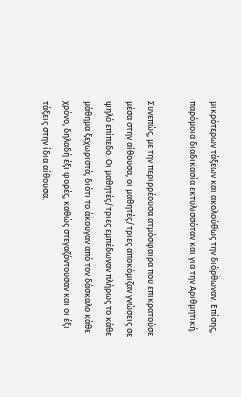μικρότερων τάξεων και ακολούθως την διόρθωναν. Επίσης, παρόμοια διαδικασία εκτυλισσόταν και για την Αριθμητική.

Συνεπώς, με την περιρρέουσα ατμόσφαιρα που επικρατούσε μέσα στην αίθουσα, οι μαθητές/τριες αποκόμιζαν γνώσεις σε ψηλό επίπεδο. Οι μαθητές/τριες εμπέδωναν πλήρως το κάθε μάθημα ξεχωριστά, διότι το άκουγαν από τον δάσκαλο κάθε χρόνο, δηλαδή έξι φορές, καθώς στεγαζόντουσαν και οι έξι τάξεις στην ίδια αίθουσα.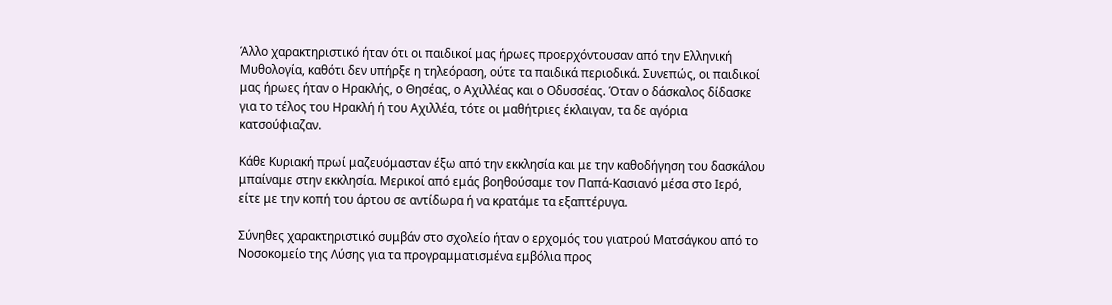Άλλο χαρακτηριστικό ήταν ότι οι παιδικοί μας ήρωες προερχόντουσαν από την Ελληνική Μυθολογία, καθότι δεν υπήρξε η τηλεόραση, ούτε τα παιδικά περιοδικά. Συνεπώς, οι παιδικοί μας ήρωες ήταν ο Ηρακλής, ο Θησέας, ο Αχιλλέας και ο Οδυσσέας. Όταν ο δάσκαλος δίδασκε για το τέλος του Ηρακλή ή του Αχιλλέα, τότε οι μαθήτριες έκλαιγαν, τα δε αγόρια κατσούφιαζαν.

Κάθε Κυριακή πρωί μαζευόμασταν έξω από την εκκλησία και με την καθοδήγηση του δασκάλου μπαίναμε στην εκκλησία. Μερικοί από εμάς βοηθούσαμε τον Παπά-Κασιανό μέσα στο Ιερό, είτε με την κοπή του άρτου σε αντίδωρα ή να κρατάμε τα εξαπτέρυγα.

Σύνηθες χαρακτηριστικό συμβάν στο σχολείο ήταν ο ερχομός του γιατρού Ματσάγκου από το Νοσοκομείο της Λύσης για τα προγραμματισμένα εμβόλια προς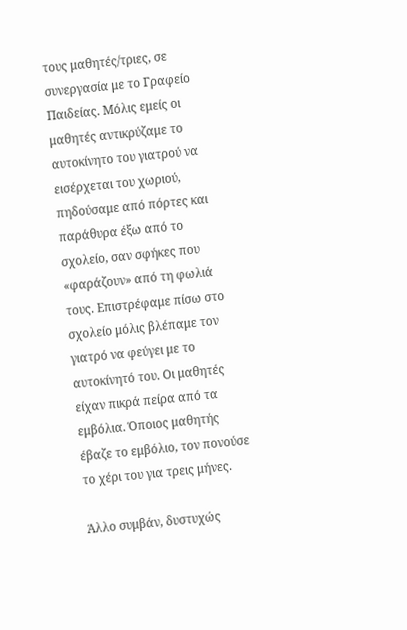τους μαθητές/τριες, σε συνεργασία με το Γραφείο Παιδείας. Μόλις εμείς οι μαθητές αντικρύζαμε το αυτοκίνητο του γιατρού να εισέρχεται του χωριού, πηδούσαμε από πόρτες και παράθυρα έξω από το σχολείο, σαν σφήκες που «φαράζουν» από τη φωλιά τους. Επιστρέφαμε πίσω στο σχολείο μόλις βλέπαμε τον γιατρό να φεύγει με το αυτοκίνητό του. Οι μαθητές είχαν πικρά πείρα από τα εμβόλια. Όποιος μαθητής έβαζε το εμβόλιο, τον πονούσε το χέρι του για τρεις μήνες.

Άλλο συμβάν, δυστυχώς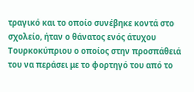τραγικό και το οποίο συνέβηκε κοντά στο σχολείο, ήταν ο θάνατος ενός άτυχου Τουρκοκύπριου ο οποίος στην προσπάθειά του να περάσει με το φορτηγό του από το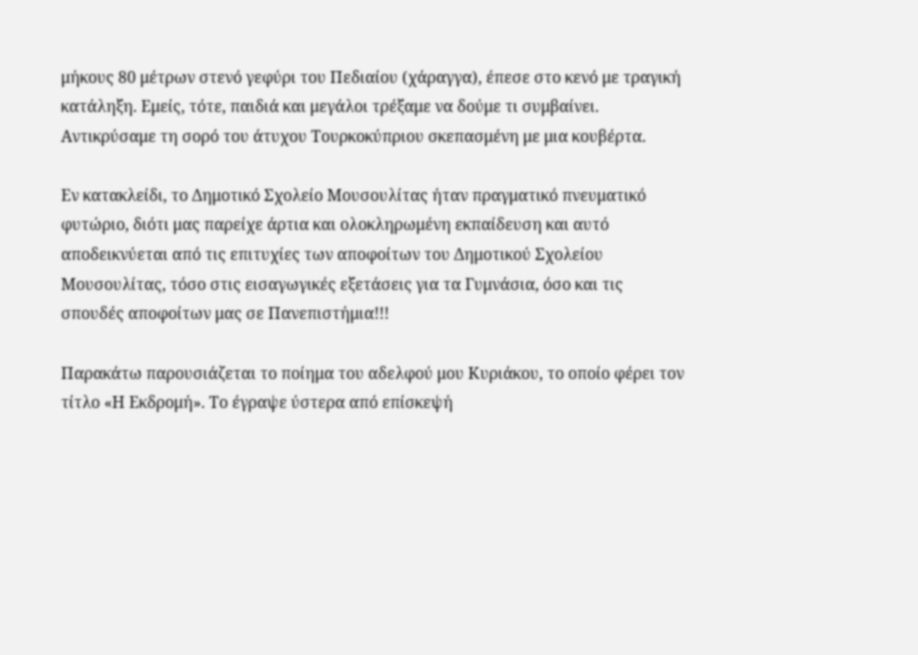μήκους 80 μέτρων στενό γεφύρι του Πεδιαίου (χάραγγα), έπεσε στο κενό με τραγική κατάληξη. Εμείς, τότε, παιδιά και μεγάλοι τρέξαμε να δούμε τι συμβαίνει. Αντικρύσαμε τη σορό του άτυχου Τουρκοκύπριου σκεπασμένη με μια κουβέρτα.

Εν κατακλείδι, το Δημοτικό Σχολείο Μουσουλίτας ήταν πραγματικό πνευματικό φυτώριο, διότι μας παρείχε άρτια και ολοκληρωμένη εκπαίδευση και αυτό αποδεικνύεται από τις επιτυχίες των αποφοίτων του Δημοτικού Σχολείου Μουσουλίτας, τόσο στις εισαγωγικές εξετάσεις για τα Γυμνάσια, όσο και τις σπουδές αποφοίτων μας σε Πανεπιστήμια!!!

Παρακάτω παρουσιάζεται το ποίημα του αδελφού μου Κυριάκου, το οποίο φέρει τον τίτλο «Η Εκδρομή». Το έγραψε ύστερα από επίσκεψή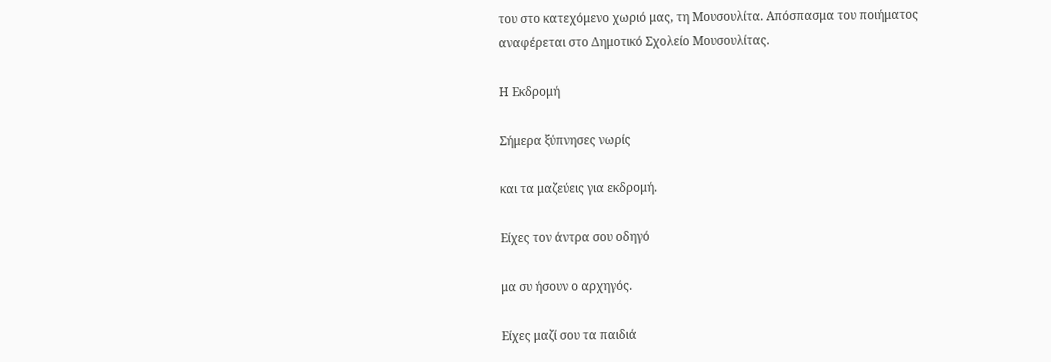του στο κατεχόμενο χωριό μας, τη Μουσουλίτα. Απόσπασμα του ποιήματος αναφέρεται στο Δημοτικό Σχολείο Μουσουλίτας.

Η Εκδρομή

Σήμερα ξύπνησες νωρίς

και τα μαζεύεις για εκδρομή.

Είχες τον άντρα σου οδηγό

μα συ ήσουν ο αρχηγός.

Είχες μαζί σου τα παιδιά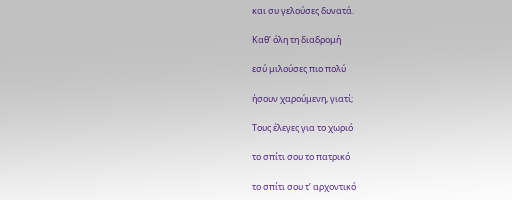και συ γελούσες δυνατά.

Καθ’ όλη τη διαδρομή

εσύ μιλούσες πιο πολύ

ήσουν χαρούμενη, γιατί;

Τους έλεγες για το χωριό

το σπίτι σου το πατρικό

το σπίτι σου τ’ αρχοντικό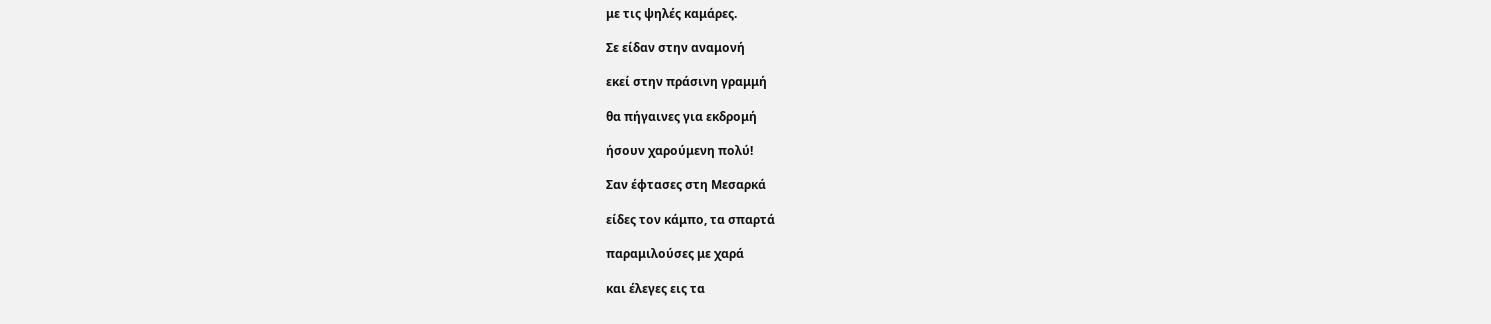με τις ψηλές καμάρες.

Σε είδαν στην αναμονή

εκεί στην πράσινη γραμμή

θα πήγαινες για εκδρομή

ήσουν χαρούμενη πολύ!

Σαν έφτασες στη Μεσαρκά

είδες τον κάμπο, τα σπαρτά

παραμιλούσες με χαρά

και έλεγες εις τα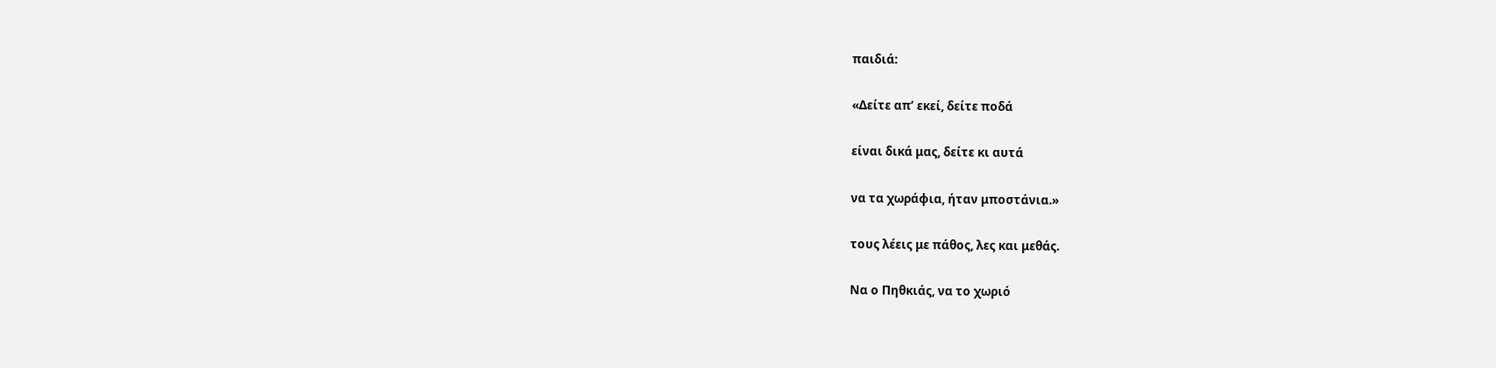παιδιά:

«Δείτε απ’ εκεί, δείτε ποδά

είναι δικά μας, δείτε κι αυτά

να τα χωράφια, ήταν μποστάνια.»

τους λέεις με πάθος, λες και μεθάς.

Να ο Πηθκιάς, να το χωριό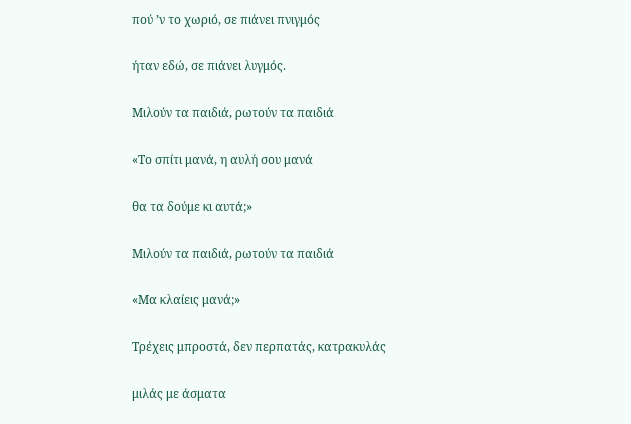πού ’ν το χωριό, σε πιάνει πνιγμός

ήταν εδώ, σε πιάνει λυγμός.

Μιλούν τα παιδιά, ρωτούν τα παιδιά

«Το σπίτι μανά, η αυλή σου μανά

θα τα δούμε κι αυτά;»

Μιλούν τα παιδιά, ρωτούν τα παιδιά

«Μα κλαίεις μανά;»

Τρέχεις μπροστά, δεν περπατάς, κατρακυλάς

μιλάς με άσματα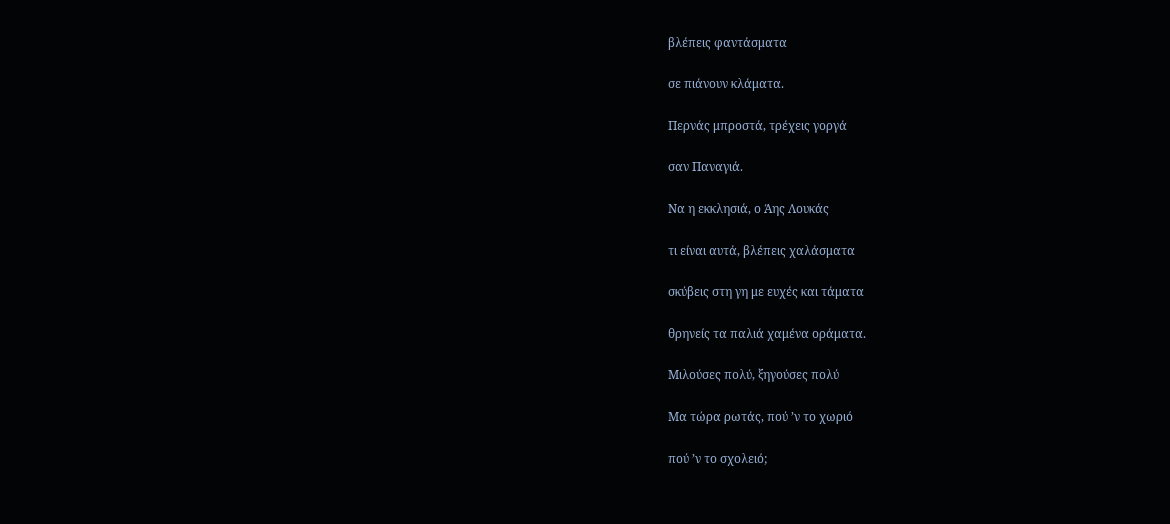βλέπεις φαντάσματα

σε πιάνουν κλάματα.

Περνάς μπροστά, τρέχεις γοργά

σαν Παναγιά.

Να η εκκλησιά, ο Άης Λουκάς

τι είναι αυτά, βλέπεις χαλάσματα

σκύβεις στη γη με ευχές και τάματα

θρηνείς τα παλιά χαμένα οράματα.

Μιλούσες πολύ, ξηγούσες πολύ

Μα τώρα ρωτάς, πού ’ν το χωριό

πού ’ν το σχολειό;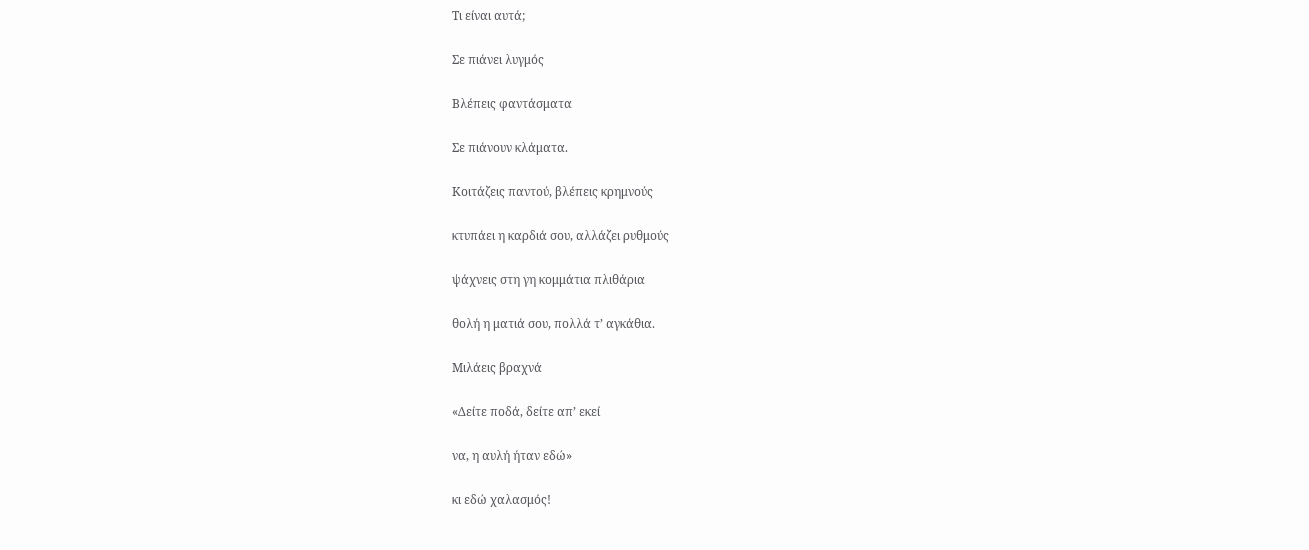Tι είναι αυτά;

Σε πιάνει λυγμός

Βλέπεις φαντάσματα

Σε πιάνουν κλάματα.

Κοιτάζεις παντού, βλέπεις κρημνούς

κτυπάει η καρδιά σου, αλλάζει ρυθμούς

ψάχνεις στη γη κομμάτια πλιθάρια

θολή η ματιά σου, πολλά τ’ αγκάθια.

Μιλάεις βραχνά

«Δείτε ποδά, δείτε απ’ εκεί

να, η αυλή ήταν εδώ»

κι εδώ χαλασμός!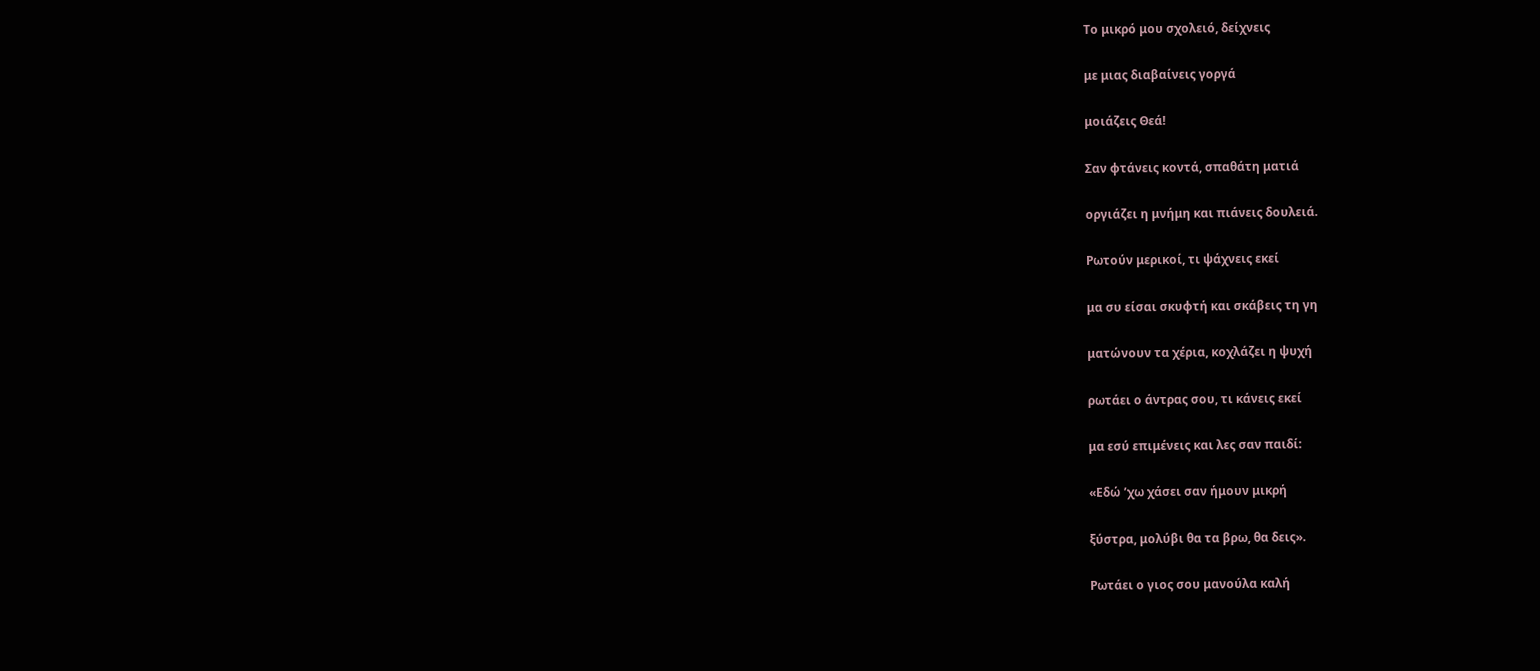Το μικρό μου σχολειό, δείχνεις

με μιας διαβαίνεις γοργά

μοιάζεις Θεά!

Σαν φτάνεις κοντά, σπαθάτη ματιά

οργιάζει η μνήμη και πιάνεις δουλειά.

Ρωτούν μερικοί, τι ψάχνεις εκεί

μα συ είσαι σκυφτή και σκάβεις τη γη

ματώνουν τα χέρια, κοχλάζει η ψυχή

ρωτάει ο άντρας σου, τι κάνεις εκεί

μα εσύ επιμένεις και λες σαν παιδί:

«Εδώ ’χω χάσει σαν ήμουν μικρή

ξύστρα, μολύβι θα τα βρω, θα δεις».

Ρωτάει ο γιος σου μανούλα καλή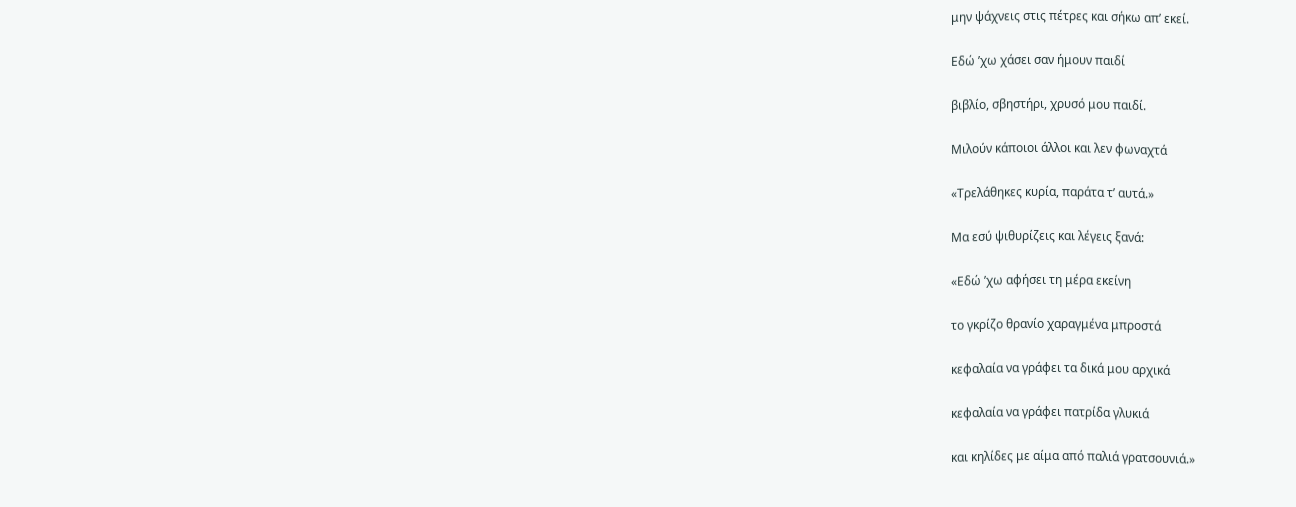μην ψάχνεις στις πέτρες και σήκω απ’ εκεί.

Εδώ ’χω χάσει σαν ήμουν παιδί

βιβλίο, σβηστήρι, χρυσό μου παιδί.

Μιλούν κάποιοι άλλοι και λεν φωναχτά

«Τρελάθηκες κυρία, παράτα τ’ αυτά.»

Μα εσύ ψιθυρίζεις και λέγεις ξανά:

«Εδώ ’χω αφήσει τη μέρα εκείνη

το γκρίζο θρανίο χαραγμένα μπροστά

κεφαλαία να γράφει τα δικά μου αρχικά

κεφαλαία να γράφει πατρίδα γλυκιά

και κηλίδες με αίμα από παλιά γρατσουνιά.»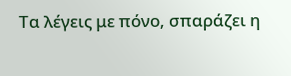Τα λέγεις με πόνο, σπαράζει η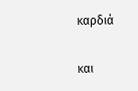καρδιά

και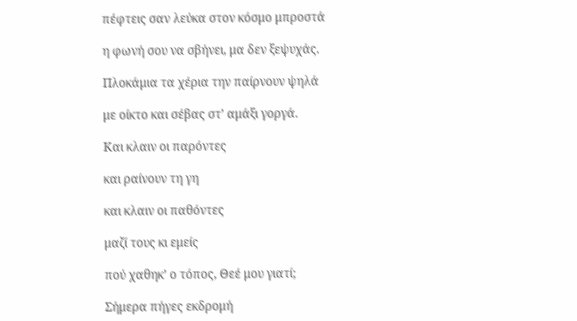πέφτεις σαν λεύκα στον κόσμο μπροστά

η φωνή σου να σβήνει, μα δεν ξεψυχάς.

Πλοκάμια τα χέρια την παίρνουν ψηλά

με οίκτο και σέβας στ’ αμάξι γοργά.

Και κλαιν οι παρόντες

και ραίνουν τη γη

και κλαιν οι παθόντες

μαζί τους κι εμείς

πού χαθηκ’ ο τόπος, Θεέ μου γιατί;

Σήμερα πήγες εκδρομή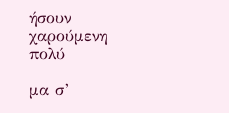ήσουν χαρούμενη πολύ

μα σ’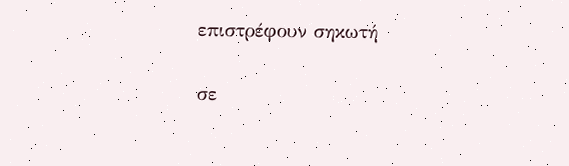επιστρέφουν σηκωτή

σε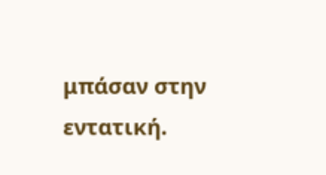μπάσαν στην εντατική.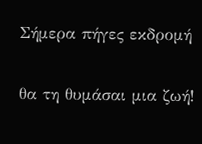Σήμερα πήγες εκδρομή

θα τη θυμάσαι μια ζωή!